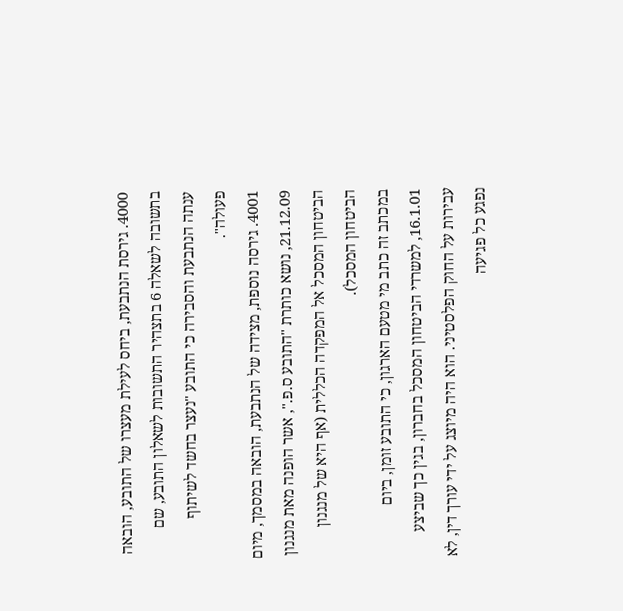4000. גירסת הנתבעת, ביחס לעילת מעצרו של התובע, הובאה בתשובה לשאלה 6 בתצהיר התשובות לשאלון התובע, שם ענתה הנתבעת והסבירה כי התובע "נעצר בחשד לשיתוף פעולה".
4001. גירסה נוספת, מצידה של הנתבעת, הובאה במסמך, מיום 21.12.09, נושא כותרת "התובע ס.פ.", אשר הופנה מאת מנגנון הביטחון המסכל אל המפקדה הכללית (אף היא של מנגנון הביטחון המסכל).
במכתב זה כתב מי מטעם הארגון, כי התובע זומן, ביום 16.1.01, למשרדי הביטחון המסכל בחברון, בגין כך שביצע עבירות על החוק הפלסטיני. הוא היה מיוצג על ידי עורך דין, לא נפגע כל פגיעה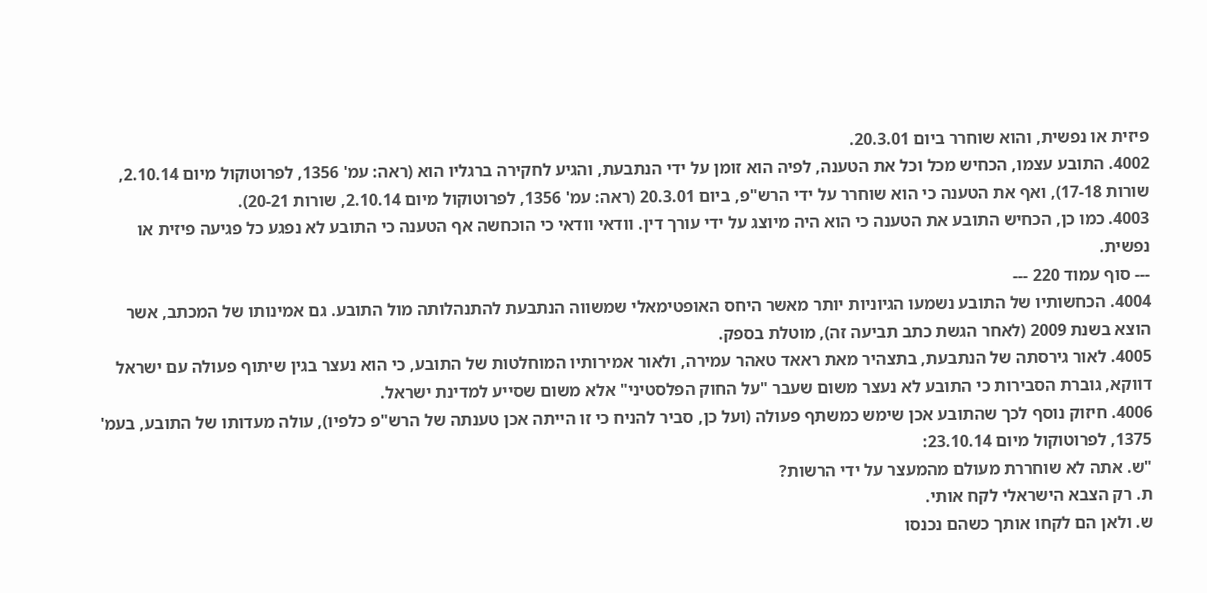פיזית או נפשית, והוא שוחרר ביום 20.3.01.
4002. התובע עצמו, הכחיש מכל וכל את הטענה, לפיה הוא זומן על ידי הנתבעת, והגיע לחקירה ברגליו הוא (ראה: עמ' 1356, לפרוטוקול מיום 2.10.14, שורות 17-18), ואף את הטענה כי הוא שוחרר על ידי הרש"פ, ביום 20.3.01 (ראה: עמ' 1356, לפרוטוקול מיום 2.10.14, שורות 20-21).
4003. כמו כן, הכחיש התובע את הטענה כי הוא היה מיוצג על ידי עורך דין. וודאי וודאי כי הוכחשה אף הטענה כי התובע לא נפגע כל פגיעה פיזית או נפשית.
--- סוף עמוד 220 ---
4004. הכחשותיו של התובע נשמעו הגיוניות יותר מאשר היחס האופטימאלי שמשווה הנתבעת להתנהלותה מול התובע. גם אמינותו של המכתב, אשר הוצא בשנת 2009 (לאחר הגשת כתב תביעה זה), מוטלת בספק.
4005. לאור גירסתה של הנתבעת, בתצהיר מאת ראאד טאהר עמירה, ולאור אמירותיו המוחלטות של התובע, כי הוא נעצר בגין שיתוף פעולה עם ישראל דווקא, גוברת הסבירות כי התובע לא נעצר משום שעבר "על החוק הפלסטיני" אלא משום שסייע למדינת ישראל.
4006. חיזוק נוסף לכך שהתובע אכן שימש כמשתף פעולה (ועל כן, סביר להניח כי זו הייתה אכן טענתה של הרש"פ כלפיו), עולה מעדותו של התובע, בעמ' 1375, לפרוטוקול מיום 23.10.14:
"ש. אתה לא שוחררת מעולם מהמעצר על ידי הרשות?
ת. רק הצבא הישראלי לקח אותי.
ש. ולאן הם לקחו אותך כשהם נכנסו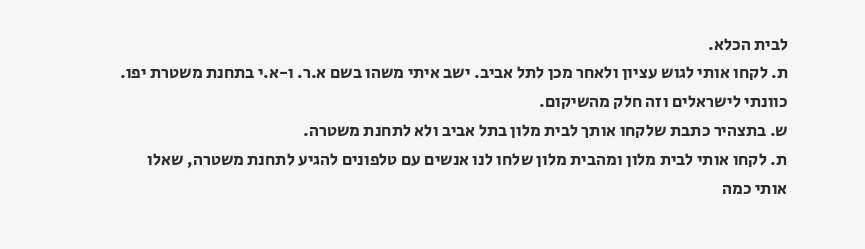לבית הכלא.
ת. לקחו אותי לגוש עציון ולאחר מכן לתל אביב. ישב איתי משהו בשם א.ר. ו-א.י בתחנת משטרת יפו. כוונתי לישראלים וזה חלק מהשיקום.
ש. בתצהיר כתבת שלקחו אותך לבית מלון בתל אביב ולא לתחנת משטרה.
ת. לקחו אותי לבית מלון ומהבית מלון שלחו לנו אנשים עם טלפונים להגיע לתחנת משטרה, שאלו אותי כמה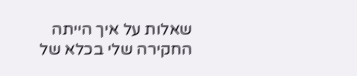שאלות על איך הייתה החקירה שלי בכלא של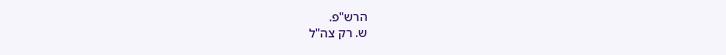הרש"פ.
ש. רק צה"ל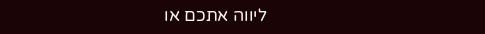ליווה אתכם או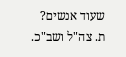שעוד אנשים?
ת. צה"ל ושב"כ.